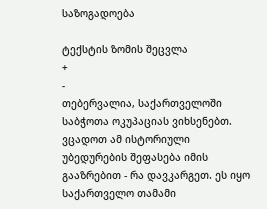საზოგადოება

ტექსტის ზომის შეცვლა
+
-
თებერვალია, საქართველოში საბჭოთა ოკუპაციას ვიხსენებთ. ვცადოთ ამ ისტორიული უბედურების შეფასება იმის გააზრებით - რა დავკარგეთ. ეს იყო საქართველო თამამი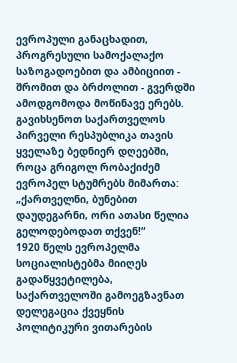ევროპული განაცხადით, პროგრესული სამოქალაქო საზოგადოებით და ამბიციით - შრომით და ბრძოლით - გვერდში ამოდგომოდა მოწინავე ერებს. გავიხსენოთ საქართველოს პირველი რესპუბლიკა თავის ყველაზე ბედნიერ დღეებში, როცა გრიგოლ რობაქიძემ ევროპელ სტუმრებს მიმართა: „ქართველნი, ბუნებით დაუდეგარნი, ორი ათასი წელია გელოდებოდათ თქვენ!“
1920 წელს ევროპელმა სოციალისტებმა მიიღეს გადაწყვეტილება, საქართველოში გამოეგზავნათ დელეგაცია ქვეყნის პოლიტიკური ვითარების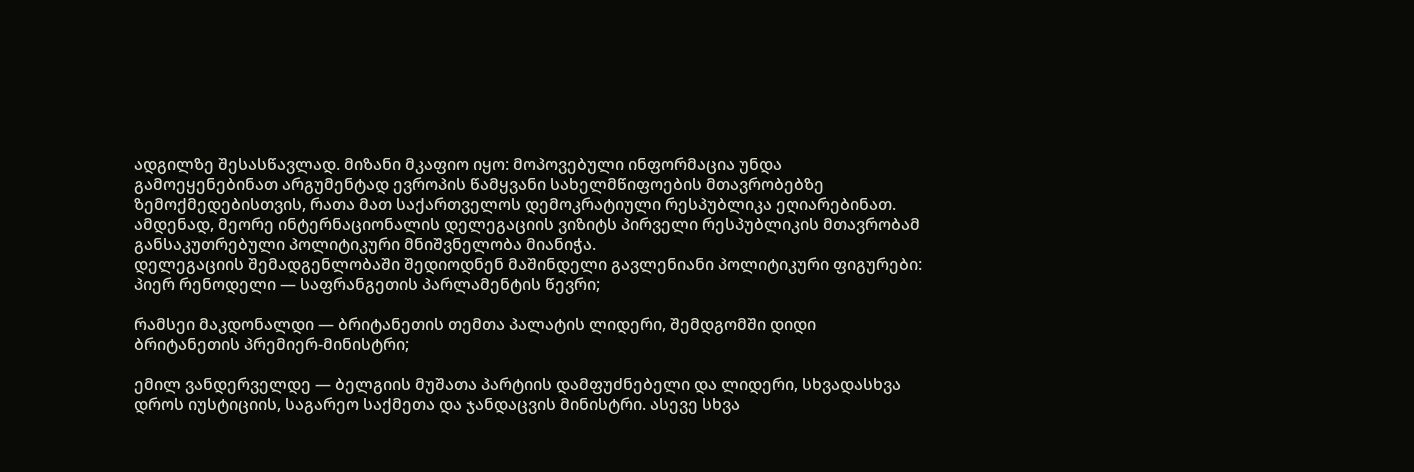ადგილზე შესასწავლად. მიზანი მკაფიო იყო: მოპოვებული ინფორმაცია უნდა გამოეყენებინათ არგუმენტად ევროპის წამყვანი სახელმწიფოების მთავრობებზე ზემოქმედებისთვის, რათა მათ საქართველოს დემოკრატიული რესპუბლიკა ეღიარებინათ. ამდენად, მეორე ინტერნაციონალის დელეგაციის ვიზიტს პირველი რესპუბლიკის მთავრობამ განსაკუთრებული პოლიტიკური მნიშვნელობა მიანიჭა.
დელეგაციის შემადგენლობაში შედიოდნენ მაშინდელი გავლენიანი პოლიტიკური ფიგურები: პიერ რენოდელი — საფრანგეთის პარლამენტის წევრი;

რამსეი მაკდონალდი — ბრიტანეთის თემთა პალატის ლიდერი, შემდგომში დიდი ბრიტანეთის პრემიერ-მინისტრი;

ემილ ვანდერველდე — ბელგიის მუშათა პარტიის დამფუძნებელი და ლიდერი, სხვადასხვა დროს იუსტიციის, საგარეო საქმეთა და ჯანდაცვის მინისტრი. ასევე სხვა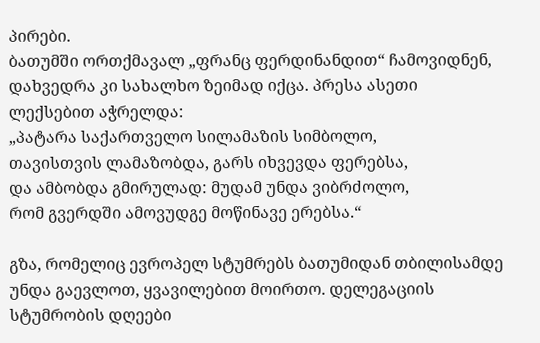პირები.
ბათუმში ორთქმავალ „ფრანც ფერდინანდით“ ჩამოვიდნენ, დახვედრა კი სახალხო ზეიმად იქცა. პრესა ასეთი ლექსებით აჭრელდა:
„პატარა საქართველო სილამაზის სიმბოლო,
თავისთვის ლამაზობდა, გარს იხვევდა ფერებსა,
და ამბობდა გმირულად: მუდამ უნდა ვიბრძოლო,
რომ გვერდში ამოვუდგე მოწინავე ერებსა.“

გზა, რომელიც ევროპელ სტუმრებს ბათუმიდან თბილისამდე უნდა გაევლოთ, ყვავილებით მოირთო. დელეგაციის სტუმრობის დღეები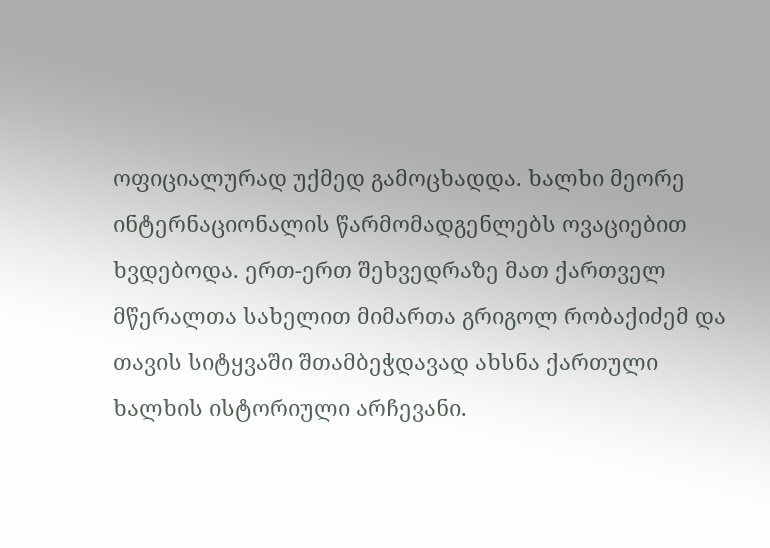ოფიციალურად უქმედ გამოცხადდა. ხალხი მეორე ინტერნაციონალის წარმომადგენლებს ოვაციებით ხვდებოდა. ერთ-ერთ შეხვედრაზე მათ ქართველ მწერალთა სახელით მიმართა გრიგოლ რობაქიძემ და თავის სიტყვაში შთამბეჭდავად ახსნა ქართული ხალხის ისტორიული არჩევანი.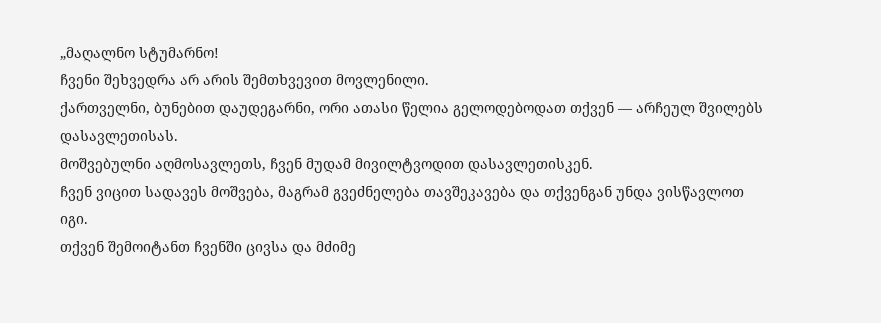„მაღალნო სტუმარნო!
ჩვენი შეხვედრა არ არის შემთხვევით მოვლენილი.
ქართველნი, ბუნებით დაუდეგარნი, ორი ათასი წელია გელოდებოდათ თქვენ — არჩეულ შვილებს დასავლეთისას.
მოშვებულნი აღმოსავლეთს, ჩვენ მუდამ მივილტვოდით დასავლეთისკენ.
ჩვენ ვიცით სადავეს მოშვება, მაგრამ გვეძნელება თავშეკავება და თქვენგან უნდა ვისწავლოთ იგი.
თქვენ შემოიტანთ ჩვენში ცივსა და მძიმე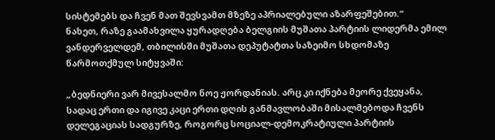სისტემებს და ჩვენ მათ შევსვამთ მზეზე აპრიალებული აზარფეშებით.“
ნახეთ, რაზე გაამახვილა ყურადღება ბელგიის მუშათა პარტიის ლიდერმა ემილ ვანდერველდემ, თბილისში მუშათა დეპუტატთა საზეიმო სხდომაზე წარმოთქმულ სიტყვაში:

„ბედნიერი ვარ მივესალმო ნოე ჟორდანიას. არც კი იქნება მეორე ქვეყანა, სადაც ერთი და იგივე კაცი ერთი დღის განმავლობაში მისალმებოდა ჩვენს დელეგაციას სადგურზე, როგორც სოციალ-დემოკრატიული პარტიის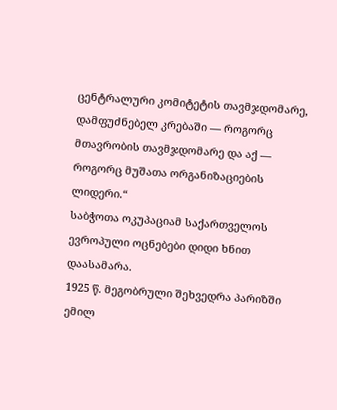ცენტრალური კომიტეტის თავმჯდომარე, დამფუძნებელ კრებაში — როგორც მთავრობის თავმჯდომარე და აქ — როგორც მუშათა ორგანიზაციების ლიდერი.“
საბჭოთა ოკუპაციამ საქართველოს ევროპული ოცნებები დიდი ხნით დაასამარა.
1925 წ. მეგობრული შეხვედრა პარიზში
ემილ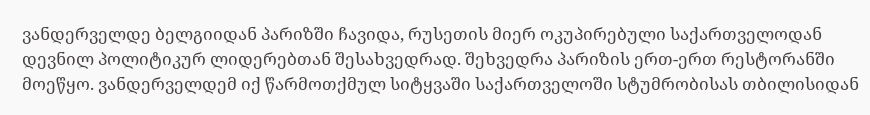ვანდერველდე ბელგიიდან პარიზში ჩავიდა, რუსეთის მიერ ოკუპირებული საქართველოდან დევნილ პოლიტიკურ ლიდერებთან შესახვედრად. შეხვედრა პარიზის ერთ-ერთ რესტორანში მოეწყო. ვანდერველდემ იქ წარმოთქმულ სიტყვაში საქართველოში სტუმრობისას თბილისიდან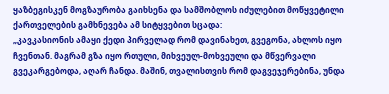ყაზბეგისკენ მოგზაურობა გაიხსენა და სამშობლოს იძულებით მოწყვეტილი ქართველების გამხნევება ამ სიტყვებით სცადა:
„კავკასიონის ამაყი ქედი პირველად რომ დავინახეთ, გვეგონა, ახლოს იყო ჩვენთან. მაგრამ გზა იყო რთული, მიხვეულ-მოხვეული და მწვერვალი გვეკარგებოდა, აღარ ჩანდა. მაშინ, თვალისთვის რომ დაგვეჯერებინა, უნდა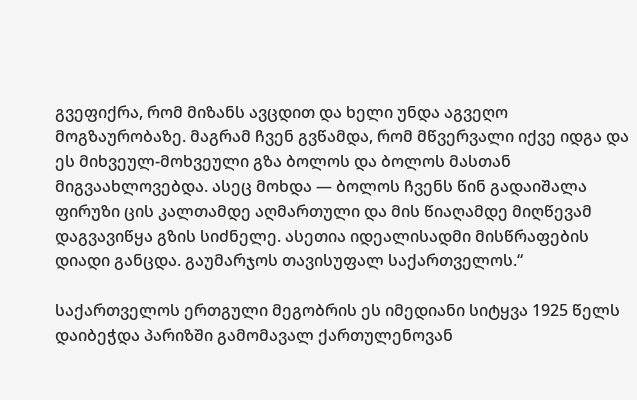გვეფიქრა, რომ მიზანს ავცდით და ხელი უნდა აგვეღო მოგზაურობაზე. მაგრამ ჩვენ გვწამდა, რომ მწვერვალი იქვე იდგა და ეს მიხვეულ-მოხვეული გზა ბოლოს და ბოლოს მასთან მიგვაახლოვებდა. ასეც მოხდა — ბოლოს ჩვენს წინ გადაიშალა ფირუზი ცის კალთამდე აღმართული და მის წიაღამდე მიღწევამ დაგვავიწყა გზის სიძნელე. ასეთია იდეალისადმი მისწრაფების დიადი განცდა. გაუმარჯოს თავისუფალ საქართველოს.“

საქართველოს ერთგული მეგობრის ეს იმედიანი სიტყვა 1925 წელს დაიბეჭდა პარიზში გამომავალ ქართულენოვან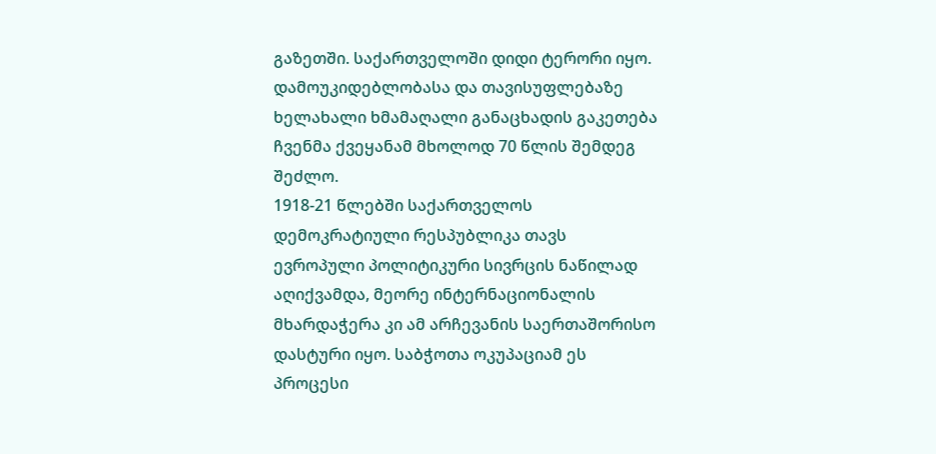გაზეთში. საქართველოში დიდი ტერორი იყო. დამოუკიდებლობასა და თავისუფლებაზე ხელახალი ხმამაღალი განაცხადის გაკეთება ჩვენმა ქვეყანამ მხოლოდ 70 წლის შემდეგ შეძლო.
1918-21 წლებში საქართველოს დემოკრატიული რესპუბლიკა თავს ევროპული პოლიტიკური სივრცის ნაწილად აღიქვამდა, მეორე ინტერნაციონალის მხარდაჭერა კი ამ არჩევანის საერთაშორისო დასტური იყო. საბჭოთა ოკუპაციამ ეს პროცესი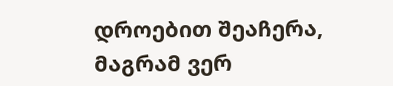დროებით შეაჩერა, მაგრამ ვერ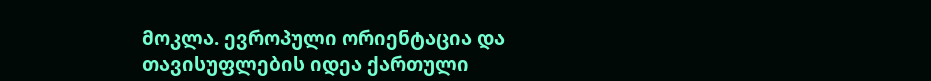მოკლა. ევროპული ორიენტაცია და თავისუფლების იდეა ქართული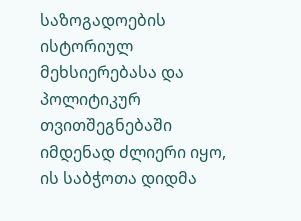საზოგადოების ისტორიულ მეხსიერებასა და პოლიტიკურ თვითშეგნებაში იმდენად ძლიერი იყო, ის საბჭოთა დიდმა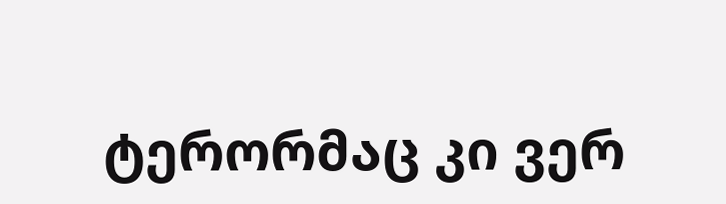ტერორმაც კი ვერ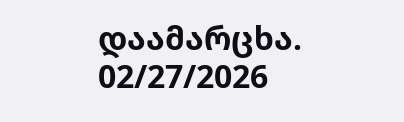დაამარცხა.
02/27/2026